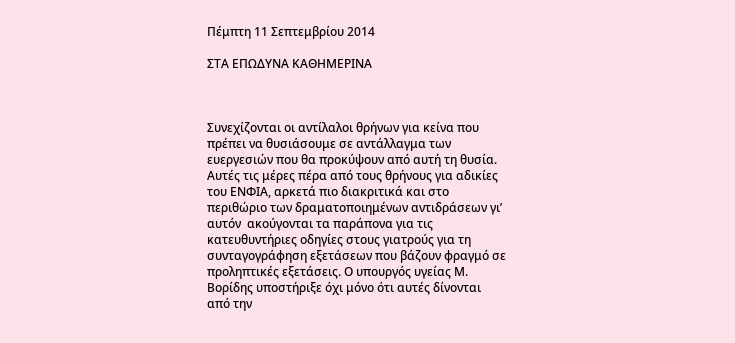Πέμπτη 11 Σεπτεμβρίου 2014

ΣΤΑ ΕΠΩΔΥΝΑ ΚΑΘΗΜΕΡΙΝΑ



Συνεχίζονται οι αντίλαλοι θρήνων για κείνα που πρέπει να θυσιάσουμε σε αντάλλαγμα των ευεργεσιών που θα προκύψουν από αυτή τη θυσία. Αυτές τις μέρες πέρα από τους θρήνους για αδικίες του ΕΝΦΙΑ, αρκετά πιο διακριτικά και στο περιθώριο των δραματοποιημένων αντιδράσεων γι’  αυτόν  ακούγονται τα παράπονα για τις  κατευθυντήριες οδηγίες στους γιατρούς για τη συνταγογράφηση εξετάσεων που βάζουν φραγμό σε προληπτικές εξετάσεις. Ο υπουργός υγείας Μ. Βορίδης υποστήριξε όχι μόνο ότι αυτές δίνονται από την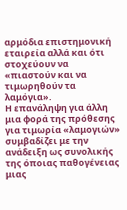αρμόδια επιστημονική εταιρεία αλλά και ότι στοχεύουν να «πιαστούν και να τιμωρηθούν τα λαμόγια».
Η επανάληψη για άλλη μια φορά της πρόθεσης για τιμωρία «λαμογιών» συμβαδίζει με την ανάδειξη ως συνολικής της όποιας παθογένειας μιας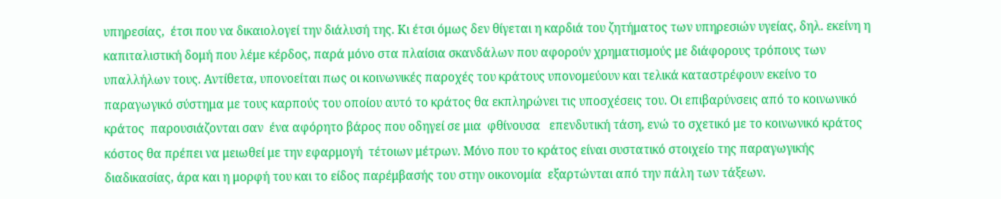υπηρεσίας,  έτσι που να δικαιολογεί την διάλυσή της. Κι έτσι όμως δεν θίγεται η καρδιά του ζητήματος των υπηρεσιών υγείας, δηλ. εκείνη η καπιταλιστική δομή που λέμε κέρδος, παρά μόνο στα πλαίσια σκανδάλων που αφορούν χρηματισμούς με διάφορους τρόπους των υπαλλήλων τους. Αντίθετα, υπονοείται πως οι κοινωνικές παροχές του κράτους υπονομεύουν και τελικά καταστρέφουν εκείνο το παραγωγικό σύστημα με τους καρπούς του οποίου αυτό το κράτος θα εκπληρώνει τις υποσχέσεις του. Οι επιβαρύνσεις από το κοινωνικό κράτος  παρουσιάζονται σαν  ένα αφόρητο βάρος που οδηγεί σε μια  φθίνουσα   επενδυτική τάση, ενώ το σχετικό με το κοινωνικό κράτος κόστος θα πρέπει να μειωθεί με την εφαρμογή  τέτοιων μέτρων. Μόνο που το κράτος είναι συστατικό στοιχείο της παραγωγικής διαδικασίας, άρα και η μορφή του και το είδος παρέμβασής του στην οικονομία  εξαρτώνται από την πάλη των τάξεων.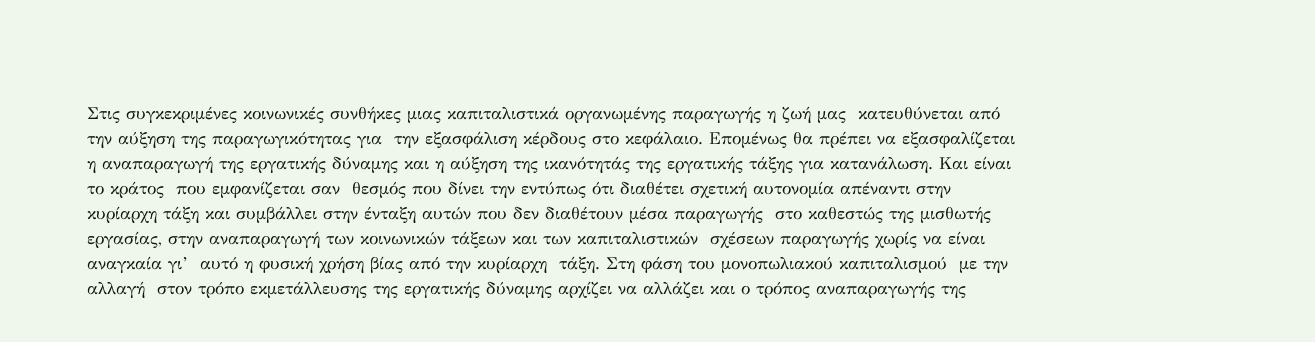Στις συγκεκριμένες κοινωνικές συνθήκες μιας καπιταλιστικά οργανωμένης παραγωγής η ζωή μας  κατευθύνεται από την αύξηση της παραγωγικότητας για  την εξασφάλιση κέρδους στο κεφάλαιο. Επομένως θα πρέπει να εξασφαλίζεται η αναπαραγωγή της εργατικής δύναμης και η αύξηση της ικανότητάς της εργατικής τάξης για κατανάλωση. Και είναι το κράτος  που εμφανίζεται σαν  θεσμός που δίνει την εντύπως ότι διαθέτει σχετική αυτονομία απέναντι στην κυρίαρχη τάξη και συμβάλλει στην ένταξη αυτών που δεν διαθέτουν μέσα παραγωγής  στο καθεστώς της μισθωτής εργασίας, στην αναπαραγωγή των κοινωνικών τάξεων και των καπιταλιστικών  σχέσεων παραγωγής χωρίς να είναι αναγκαία γι’  αυτό η φυσική χρήση βίας από την κυρίαρχη  τάξη. Στη φάση του μονοπωλιακού καπιταλισμού  με την αλλαγή  στον τρόπο εκμετάλλευσης της εργατικής δύναμης αρχίζει να αλλάζει και ο τρόπος αναπαραγωγής της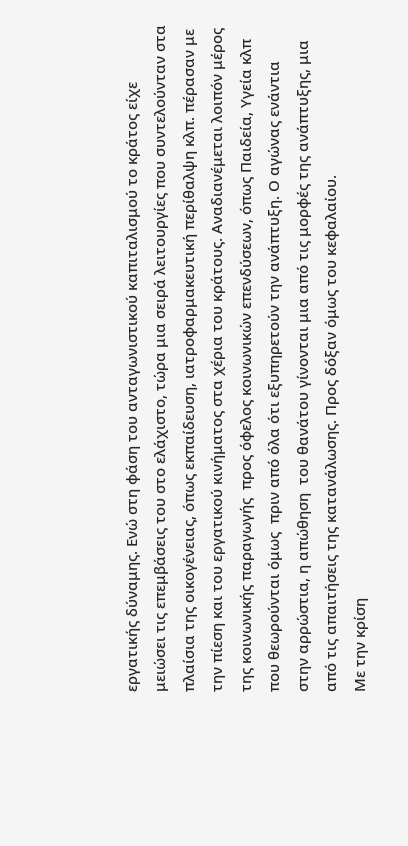εργατικής δύναμης. Ενώ στη φάση του ανταγωνιστικού καπιταλισμού το κράτος είχε μειώσει τις επεμβάσεις του στο ελάχιστο, τώρα μια σειρά λειτουργίες που συντελούνταν στα πλαίσια της οικογένειας, όπως εκπαίδευση, ιατροφαρμακευτική περίθαλψη κλπ. πέρασαν με την πίεση και του εργατικού κινήματος στα χέρια του κράτους. Αναδιανέμεται λοιπόν μέρος της κοινωνικής παραγωγής  προς όφελος κοινωνικών επενδύσεων, όπως Παιδεία, Υγεία κλπ που θεωρούνται όμως  πριν από όλα ότι εξυπηρετούν την ανάπτυξη. Ο αγώνας ενάντια στην αρρώστια, η απώθηση  του θανάτου γίνονται μια από τις μορφές της ανάπτυξης, μια από τις απαιτήσεις της κατανάλωσης. Προς δόξαν όμως του κεφαλαίου.
Με την κρίση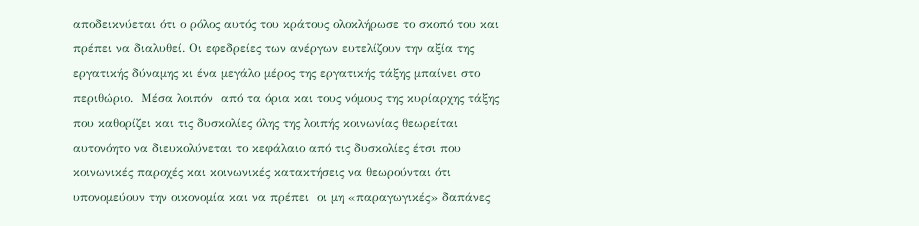αποδεικνύεται ότι ο ρόλος αυτός του κράτους ολοκλήρωσε το σκοπό του και πρέπει να διαλυθεί. Οι εφεδρείες των ανέργων ευτελίζουν την αξία της  εργατικής δύναμης κι ένα μεγάλο μέρος της εργατικής τάξης μπαίνει στο περιθώριο.  Μέσα λοιπόν  από τα όρια και τους νόμους της κυρίαρχης τάξης που καθορίζει και τις δυσκολίες όλης της λοιπής κοινωνίας θεωρείται αυτονόητο να διευκολύνεται το κεφάλαιο από τις δυσκολίες έτσι που κοινωνικές παροχές και κοινωνικές κατακτήσεις να θεωρούνται ότι υπονομεύουν την οικονομία και να πρέπει  οι μη «παραγωγικές» δαπάνες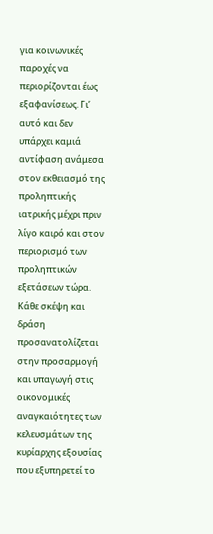για κοινωνικές παροχές να περιορίζονται έως εξαφανίσεως. Γι’  αυτό και δεν υπάρχει καμιά αντίφαση ανάμεσα στον εκθειασμό της προληπτικής ιατρικής μέχρι πριν λίγο καιρό και στον περιορισμό των προληπτικών εξετάσεων τώρα. Κάθε σκέψη και δράση προσανατολίζεται στην προσαρμογή και υπαγωγή στις οικονομικές αναγκαιότητες των κελευσμάτων της κυρίαρχης εξουσίας που εξυπηρετεί το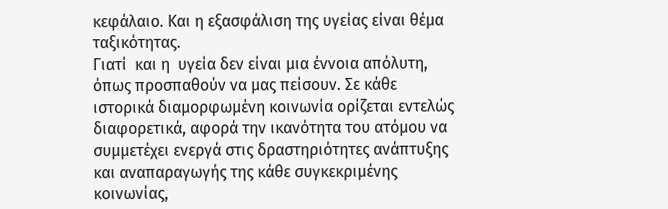κεφάλαιο. Και η εξασφάλιση της υγείας είναι θέμα ταξικότητας.
Γιατί  και η  υγεία δεν είναι μια έννοια απόλυτη, όπως προσπαθούν να μας πείσουν. Σε κάθε ιστορικά διαμορφωμένη κοινωνία ορίζεται εντελώς διαφορετικά, αφορά την ικανότητα του ατόμου να συμμετέχει ενεργά στις δραστηριότητες ανάπτυξης και αναπαραγωγής της κάθε συγκεκριμένης κοινωνίας,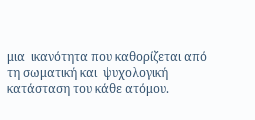μια  ικανότητα που καθορίζεται από  τη σωματική και  ψυχολογική κατάσταση του κάθε ατόμου.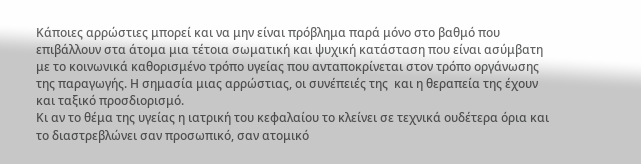Κάποιες αρρώστιες μπορεί και να μην είναι πρόβλημα παρά μόνο στο βαθμό που επιβάλλουν στα άτομα μια τέτοια σωματική και ψυχική κατάσταση που είναι ασύμβατη  με το κοινωνικά καθορισμένο τρόπο υγείας που ανταποκρίνεται στον τρόπο οργάνωσης της παραγωγής. Η σημασία μιας αρρώστιας, οι συνέπειές της  και η θεραπεία της έχουν και ταξικό προσδιορισμό.
Κι αν το θέμα της υγείας η ιατρική του κεφαλαίου το κλείνει σε τεχνικά ουδέτερα όρια και το διαστρεβλώνει σαν προσωπικό, σαν ατομικό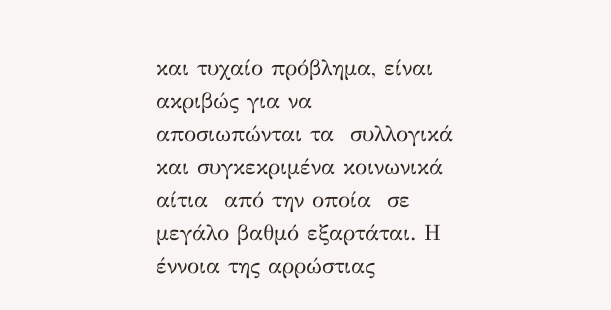και τυχαίο πρόβλημα, είναι ακριβώς για να αποσιωπώνται τα  συλλογικά και συγκεκριμένα κοινωνικά αίτια  από την οποία  σε μεγάλο βαθμό εξαρτάται. Η έννοια της αρρώστιας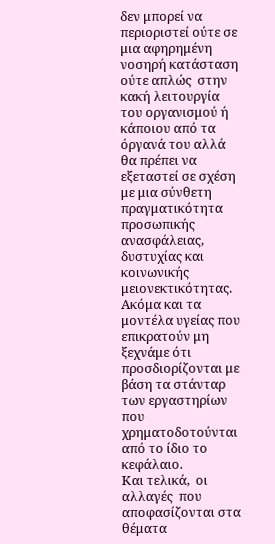δεν μπορεί να περιοριστεί ούτε σε μια αφηρημένη νοσηρή κατάσταση ούτε απλώς  στην κακή λειτουργία  του οργανισμού ή κάποιου από τα όργανά του αλλά θα πρέπει να εξεταστεί σε σχέση με μια σύνθετη πραγματικότητα προσωπικής ανασφάλειας, δυστυχίας και κοινωνικής μειονεκτικότητας. Ακόμα και τα μοντέλα υγείας που επικρατούν μη ξεχνάμε ότι προσδιορίζονται με βάση τα στάνταρ των εργαστηρίων που χρηματοδοτούνται από το ίδιο το κεφάλαιο.
Και τελικά,  οι  αλλαγές  που αποφασίζονται στα θέματα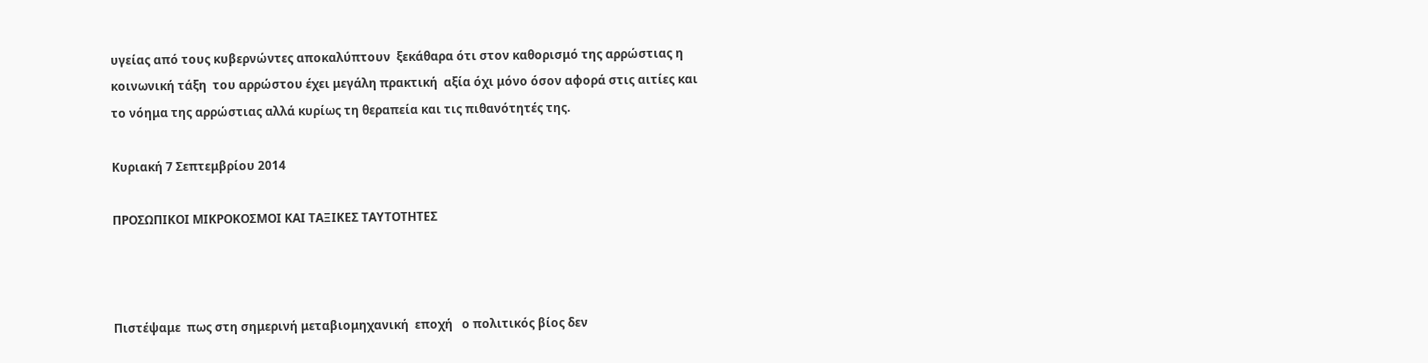υγείας από τους κυβερνώντες αποκαλύπτουν  ξεκάθαρα ότι στον καθορισμό της αρρώστιας η κοινωνική τάξη  του αρρώστου έχει μεγάλη πρακτική  αξία όχι μόνο όσον αφορά στις αιτίες και το νόημα της αρρώστιας αλλά κυρίως τη θεραπεία και τις πιθανότητές της.

Κυριακή 7 Σεπτεμβρίου 2014

ΠΡΟΣΩΠΙΚΟΙ ΜΙΚΡΟΚΟΣΜΟΙ ΚΑΙ ΤΑΞΙΚΕΣ ΤΑΥΤΟΤΗΤΕΣ



Πιστέψαμε  πως στη σημερινή μεταβιομηχανική  εποχή   ο πολιτικός βίος δεν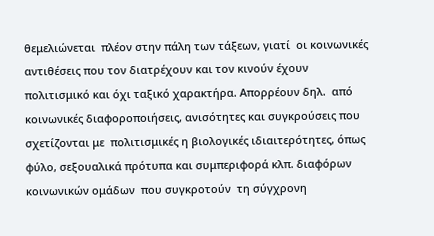θεμελιώνεται  πλέον στην πάλη των τάξεων, γιατί  οι κοινωνικές αντιθέσεις που τον διατρέχουν και τον κινούν έχουν πολιτισμικό και όχι ταξικό χαρακτήρα. Απορρέουν δηλ.  από κοινωνικές διαφοροποιήσεις, ανισότητες και συγκρούσεις που σχετίζονται με  πολιτισμικές η βιολογικές ιδιαιτερότητες, όπως φύλο, σεξουαλικά πρότυπα και συμπεριφορά κλπ. διαφόρων κοινωνικών ομάδων  που συγκροτούν  τη σύγχρονη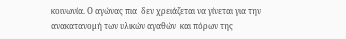κοινωνία. Ο αγώνας πια  δεν χρειάζεται να γίνεται για την ανακατανομή των υλικών αγαθών  και πόρων της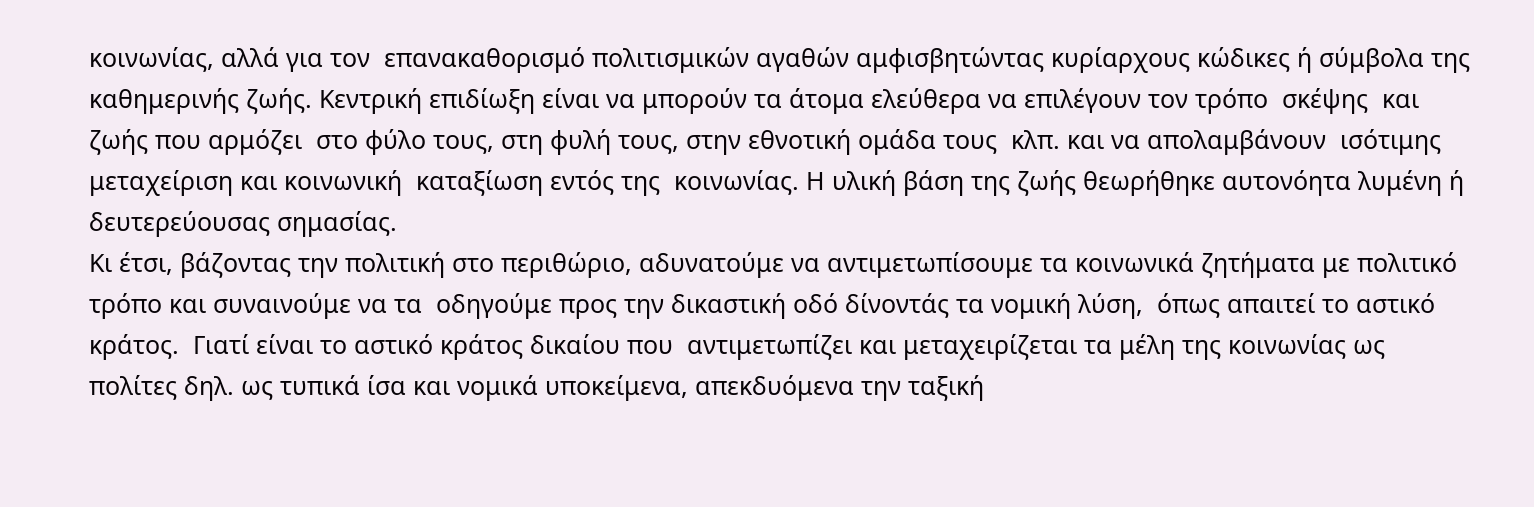κοινωνίας, αλλά για τον  επανακαθορισμό πολιτισμικών αγαθών αμφισβητώντας κυρίαρχους κώδικες ή σύμβολα της καθημερινής ζωής. Κεντρική επιδίωξη είναι να μπορούν τα άτομα ελεύθερα να επιλέγουν τον τρόπο  σκέψης  και ζωής που αρμόζει  στο φύλο τους, στη φυλή τους, στην εθνοτική ομάδα τους  κλπ. και να απολαμβάνουν  ισότιμης μεταχείριση και κοινωνική  καταξίωση εντός της  κοινωνίας. Η υλική βάση της ζωής θεωρήθηκε αυτονόητα λυμένη ή δευτερεύουσας σημασίας.
Κι έτσι, βάζοντας την πολιτική στο περιθώριο, αδυνατούμε να αντιμετωπίσουμε τα κοινωνικά ζητήματα με πολιτικό τρόπο και συναινούμε να τα  οδηγούμε προς την δικαστική οδό δίνοντάς τα νομική λύση,  όπως απαιτεί το αστικό κράτος.  Γιατί είναι το αστικό κράτος δικαίου που  αντιμετωπίζει και μεταχειρίζεται τα μέλη της κοινωνίας ως πολίτες δηλ. ως τυπικά ίσα και νομικά υποκείμενα, απεκδυόμενα την ταξική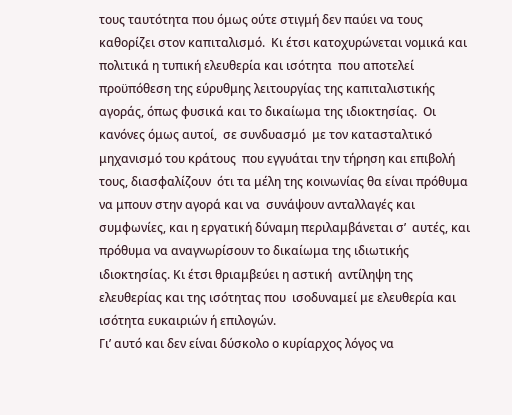τους ταυτότητα που όμως ούτε στιγμή δεν παύει να τους καθορίζει στον καπιταλισμό.  Κι έτσι κατοχυρώνεται νομικά και πολιτικά η τυπική ελευθερία και ισότητα  που αποτελεί  προϋπόθεση της εύρυθμης λειτουργίας της καπιταλιστικής αγοράς, όπως φυσικά και το δικαίωμα της ιδιοκτησίας.  Οι κανόνες όμως αυτοί,  σε συνδυασμό  με τον κατασταλτικό μηχανισμό του κράτους  που εγγυάται την τήρηση και επιβολή τους, διασφαλίζουν  ότι τα μέλη της κοινωνίας θα είναι πρόθυμα να μπουν στην αγορά και να  συνάψουν ανταλλαγές και συμφωνίες, και η εργατική δύναμη περιλαμβάνεται σ’  αυτές, και  πρόθυμα να αναγνωρίσουν το δικαίωμα της ιδιωτικής ιδιοκτησίας. Κι έτσι θριαμβεύει η αστική  αντίληψη της ελευθερίας και της ισότητας που  ισοδυναμεί με ελευθερία και ισότητα ευκαιριών ή επιλογών.
Γι’ αυτό και δεν είναι δύσκολο ο κυρίαρχος λόγος να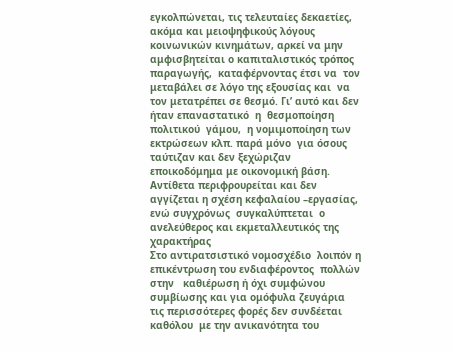εγκολπώνεται, τις τελευταίες δεκαετίες, ακόμα και μειοψηφικούς λόγους κοινωνικών κινημάτων, αρκεί να μην αμφισβητείται ο καπιταλιστικός τρόπος παραγωγής,  καταφέρνοντας έτσι να  τον μεταβάλει σε λόγο της εξουσίας και  να τον μετατρέπει σε θεσμό. Γι’ αυτό και δεν ήταν επαναστατικό  η  θεσμοποίηση  πολιτικού  γάμου,  η νομιμοποίηση των  εκτρώσεων κλπ. παρά μόνο  για όσους ταύτιζαν και δεν ξεχώριζαν  εποικοδόμημα με οικονομική βάση. Αντίθετα περιφρουρείται και δεν αγγίζεται η σχέση κεφαλαίου –εργασίας, ενώ συγχρόνως  συγκαλύπτεται  ο ανελεύθερος και εκμεταλλευτικός της χαρακτήρας
Στο αντιρατσιστικό νομοσχέδιο  λοιπόν η  επικέντρωση του ενδιαφέροντος  πολλών στην   καθιέρωση ή όχι συμφώνου συμβίωσης και για ομόφυλα ζευγάρια   τις περισσότερες φορές δεν συνδέεται καθόλου  με την ανικανότητα του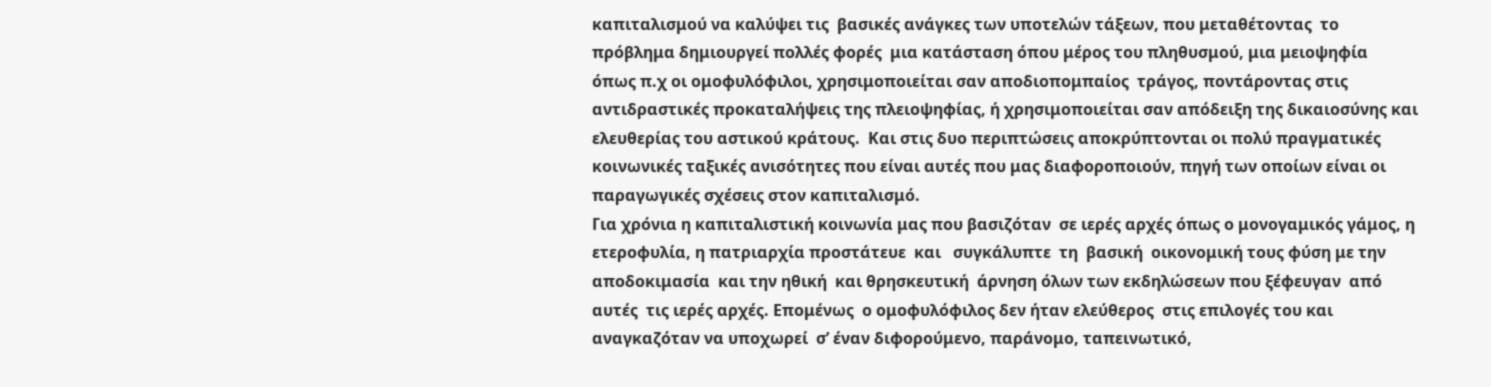καπιταλισμού να καλύψει τις  βασικές ανάγκες των υποτελών τάξεων, που μεταθέτοντας  το πρόβλημα δημιουργεί πολλές φορές  μια κατάσταση όπου μέρος του πληθυσμού, μια μειοψηφία  όπως π.χ οι ομοφυλόφιλοι, χρησιμοποιείται σαν αποδιοπομπαίος  τράγος, ποντάροντας στις  αντιδραστικές προκαταλήψεις της πλειοψηφίας, ή χρησιμοποιείται σαν απόδειξη της δικαιοσύνης και ελευθερίας του αστικού κράτους.  Και στις δυο περιπτώσεις αποκρύπτονται οι πολύ πραγματικές  κοινωνικές ταξικές ανισότητες που είναι αυτές που μας διαφοροποιούν, πηγή των οποίων είναι οι παραγωγικές σχέσεις στον καπιταλισμό.
Για χρόνια η καπιταλιστική κοινωνία μας που βασιζόταν  σε ιερές αρχές όπως ο μονογαμικός γάμος, η ετεροφυλία, η πατριαρχία προστάτευε  και   συγκάλυπτε  τη  βασική  οικονομική τους φύση με την αποδοκιμασία  και την ηθική  και θρησκευτική  άρνηση όλων των εκδηλώσεων που ξέφευγαν  από αυτές  τις ιερές αρχές. Επομένως  ο ομοφυλόφιλος δεν ήταν ελεύθερος  στις επιλογές του και αναγκαζόταν να υποχωρεί  σ’ έναν διφορούμενο, παράνομο, ταπεινωτικό,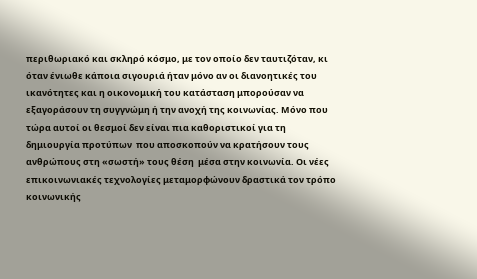περιθωριακό και σκληρό κόσμο, με τον οποίο δεν ταυτιζόταν, κι όταν ένιωθε κάποια σιγουριά ήταν μόνο αν οι διανοητικές του  ικανότητες και η οικονομική του κατάσταση μπορούσαν να εξαγοράσουν τη συγγνώμη ή την ανοχή της κοινωνίας. Μόνο που τώρα αυτοί οι θεσμοί δεν είναι πια καθοριστικοί για τη δημιουργία προτύπων  που αποσκοπούν να κρατήσουν τους ανθρώπους στη «σωστή» τους θέση  μέσα στην κοινωνία. Οι νέες επικοινωνιακές τεχνολογίες μεταμορφώνουν δραστικά τον τρόπο κοινωνικής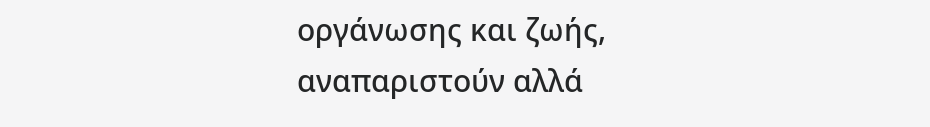οργάνωσης και ζωής, αναπαριστούν αλλά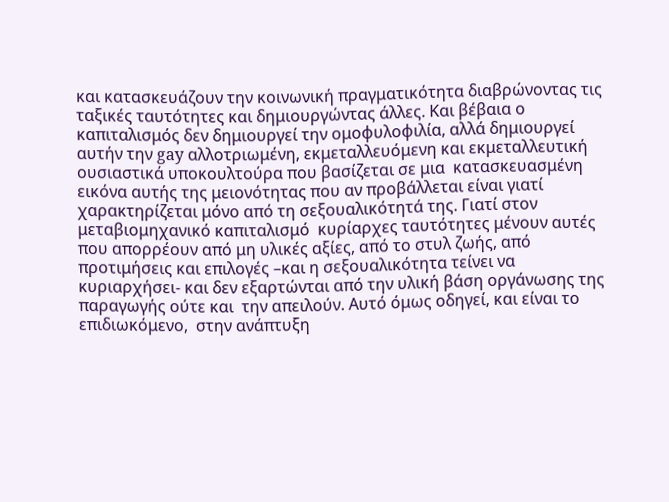και κατασκευάζουν την κοινωνική πραγματικότητα διαβρώνοντας τις ταξικές ταυτότητες και δημιουργώντας άλλες. Και βέβαια ο καπιταλισμός δεν δημιουργεί την ομοφυλοφιλία, αλλά δημιουργεί αυτήν την gay αλλοτριωμένη, εκμεταλλευόμενη και εκμεταλλευτική ουσιαστικά υποκουλτούρα που βασίζεται σε μια  κατασκευασμένη εικόνα αυτής της μειονότητας που αν προβάλλεται είναι γιατί  χαρακτηρίζεται μόνο από τη σεξουαλικότητά της. Γιατί στον μεταβιομηχανικό καπιταλισμό  κυρίαρχες ταυτότητες μένουν αυτές που απορρέουν από μη υλικές αξίες, από το στυλ ζωής, από προτιμήσεις και επιλογές –και η σεξουαλικότητα τείνει να κυριαρχήσει- και δεν εξαρτώνται από την υλική βάση οργάνωσης της παραγωγής ούτε και  την απειλούν. Αυτό όμως οδηγεί, και είναι το επιδιωκόμενο,  στην ανάπτυξη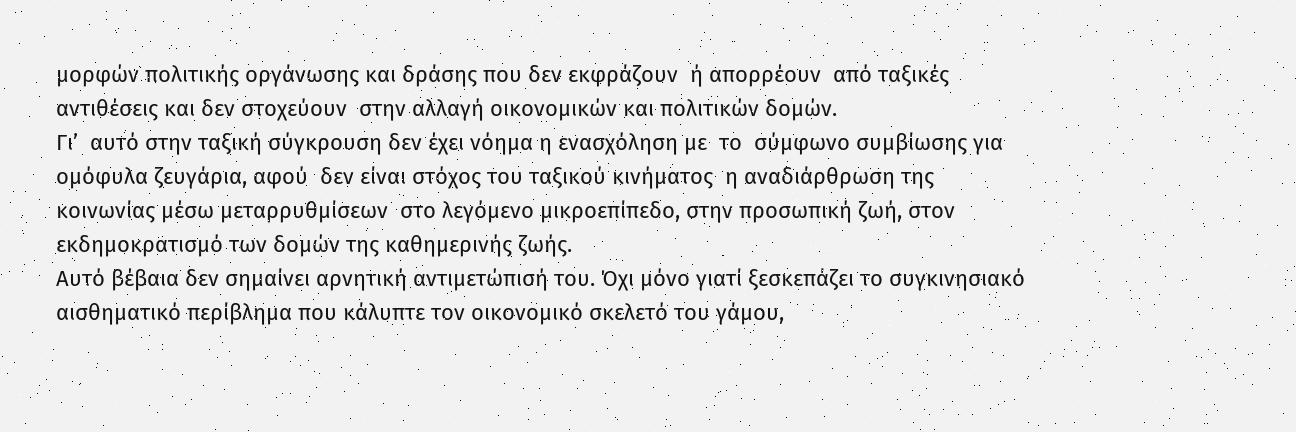μορφών πολιτικής οργάνωσης και δράσης που δεν εκφράζουν  ή απορρέουν  από ταξικές αντιθέσεις και δεν στοχεύουν  στην αλλαγή οικονομικών και πολιτικών δομών.
Γι’  αυτό στην ταξική σύγκρουση δεν έχει νόημα η ενασχόληση με  το  σύμφωνο συμβίωσης για ομόφυλα ζευγάρια, αφού  δεν είναι στόχος του ταξικού κινήματος  η αναδιάρθρωση της κοινωνίας μέσω μεταρρυθμίσεων  στο λεγόμενο μικροεπίπεδο, στην προσωπική ζωή, στον εκδημοκρατισμό των δομών της καθημερινής ζωής.
Αυτό βέβαια δεν σημαίνει αρνητική αντιμετώπισή του. Όχι μόνο γιατί ξεσκεπάζει το συγκινησιακό αισθηματικό περίβλημα που κάλυπτε τον οικονομικό σκελετό του γάμου,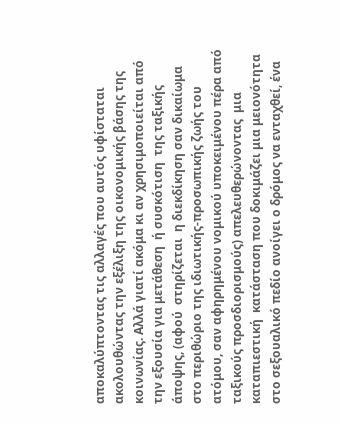αποκαλύπτοντας τις αλλαγές που αυτός υφίσταται ακολουθώντας την εξέλιξη της οικονομικής βάσης της κοινωνίας. Αλλά γιατί ακόμα κι αν χρησιμοποιείται από την εξουσία για μετάθεση  ή συσκότιση  της ταξικής άποψης, (αφού  στηρίζεται  η διεκδίκηση σαν δικαίωμα στο περιθώριο της ιδιωτικής-προσωπικής ζωής του ατόμου, σαν αφηρημένου νομικού υποκειμένου πέρα από ταξικούς προσδιορισμούς) απελευθερώνοντας  μια καταπιεστική  κατάσταση που δοκιμάζει μια μειονότητα στο σεξουαλικό πεδίο ανοίγει ο δρόμος να ενταχθεί, ένα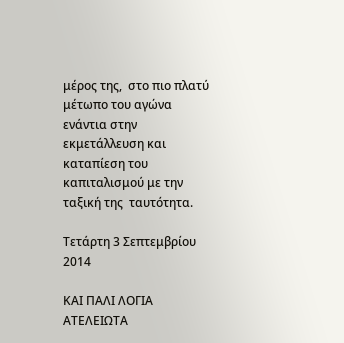μέρος της,  στο πιο πλατύ μέτωπο του αγώνα ενάντια στην εκμετάλλευση και καταπίεση του  καπιταλισμού με την ταξική της  ταυτότητα.

Τετάρτη 3 Σεπτεμβρίου 2014

ΚΑΙ ΠΑΛΙ ΛΟΓΙΑ ΑΤΕΛΕΙΩΤΑ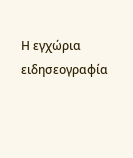Η εγχώρια ειδησεογραφία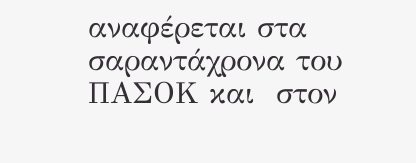αναφέρεται στα σαραντάχρονα του ΠΑΣΟΚ και  στον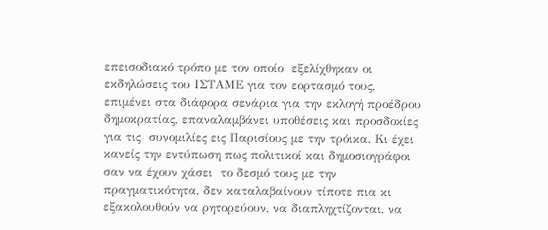επεισοδιακό τρόπο με τον οποίο  εξελίχθηκαν οι εκδηλώσεις του ΙΣΤΑΜΕ για τον εορτασμό τους,  επιμένει στα διάφορα σενάρια για την εκλογή προέδρου δημοκρατίας, επαναλαμβάνει υποθέσεις και προσδοκίες για τις  συνομιλίες εις Παρισίους με την τρόικα. Κι έχει κανείς την εντύπωση πως πολιτικοί και δημοσιογράφοι σαν να έχουν χάσει  το δεσμό τους με την πραγματικότητα, δεν καταλαβαίνουν τίποτε πια κι εξακολουθούν να ρητορεύουν, να διαπληχτίζονται, να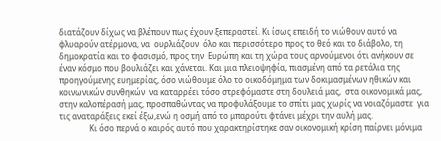διατάζουν δίχως να βλέπουν πως έχουν ξεπεραστεί. Κι ίσως επειδή το νιώθουν αυτό να φλυαρούν ατέρμονα, να  ουρλιάζουν  όλο και περισσότερο προς το θεό και το διάβολο, τη δημοκρατία και το φασισμό, προς την  Ευρώπη και τη χώρα τους αρνούμενοι ότι ανήκουν σε έναν κόσμο που βουλιάζει και χάνεται. Και μια πλειοψηφία, πιασμένη από τα ρετάλια της προηγούμενης ευημερίας, όσο νιώθουμε όλο το οικοδόμημα των δοκιμασμένων ηθικών και κοινωνικών συνθηκών  να καταρρέει τόσο στρεφόμαστε στη δουλειά μας,  στα οικονομικά μας, στην καλοπέρασή μας, προσπαθώντας να προφυλάξουμε το σπίτι μας χωρίς να νοιαζόμαστε  για τις αναταράξεις εκεί έξω,ενώ η οσμή από το μπαρούτι φτάνει μέχρι την αυλή μας.
               Κι όσο περνά ο καιρός αυτό που χαρακτηρίστηκε σαν οικονομική κρίση παίρνει μόνιμα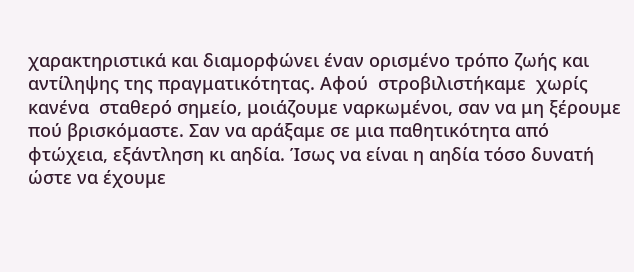χαρακτηριστικά και διαμορφώνει έναν ορισμένο τρόπο ζωής και αντίληψης της πραγματικότητας. Αφού  στροβιλιστήκαμε  χωρίς κανένα  σταθερό σημείο, μοιάζουμε ναρκωμένοι, σαν να μη ξέρουμε πού βρισκόμαστε. Σαν να αράξαμε σε μια παθητικότητα από φτώχεια, εξάντληση κι αηδία. Ίσως να είναι η αηδία τόσο δυνατή ώστε να έχουμε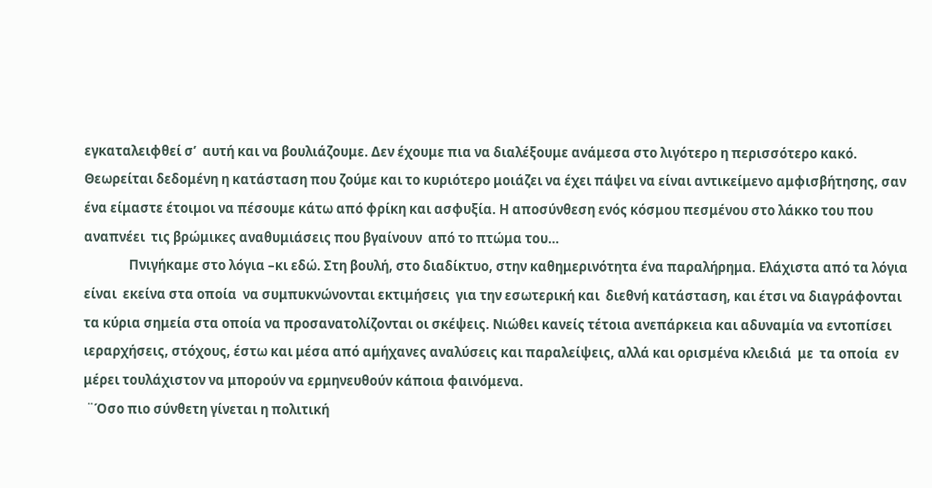εγκαταλειφθεί σ’  αυτή και να βουλιάζουμε. Δεν έχουμε πια να διαλέξουμε ανάμεσα στο λιγότερο η περισσότερο κακό. Θεωρείται δεδομένη η κατάσταση που ζούμε και το κυριότερο μοιάζει να έχει πάψει να είναι αντικείμενο αμφισβήτησης, σαν ένα είμαστε έτοιμοι να πέσουμε κάτω από φρίκη και ασφυξία. Η αποσύνθεση ενός κόσμου πεσμένου στο λάκκο του που  αναπνέει  τις βρώμικες αναθυμιάσεις που βγαίνουν  από το πτώμα του…
               Πνιγήκαμε στο λόγια –κι εδώ. Στη βουλή, στο διαδίκτυο, στην καθημερινότητα ένα παραλήρημα. Ελάχιστα από τα λόγια είναι  εκείνα στα οποία  να συμπυκνώνονται εκτιμήσεις  για την εσωτερική και  διεθνή κατάσταση, και έτσι να διαγράφονται τα κύρια σημεία στα οποία να προσανατολίζονται οι σκέψεις. Νιώθει κανείς τέτοια ανεπάρκεια και αδυναμία να εντοπίσει ιεραρχήσεις, στόχους, έστω και μέσα από αμήχανες αναλύσεις και παραλείψεις, αλλά και ορισμένα κλειδιά  με  τα οποία  εν μέρει τουλάχιστον να μπορούν να ερμηνευθούν κάποια φαινόμενα.
 ¨Όσο πιο σύνθετη γίνεται η πολιτική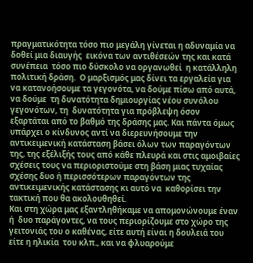πραγματικότητα τόσο πιο μεγάλη γίνεται η αδυναμία να δοθεί μια διαυγής  εικόνα των αντιθέσεών της και κατά συνέπεια  τόσο πιο δύσκολο να οργανωθεί  η κατάλληλη πολιτική δράση.  Ο μαρξισμός μας δίνει τα εργαλεία για να κατανοήσουμε τα γεγονότα, να δούμε πίσω από αυτά, να δούμε  τη δυνατότητα δημιουργίας νέου συνόλου γεγονότων, τη  δυνατότητα για πρόβλεψη όσον  εξαρτάται από το βαθμό της δράσης μας. Και πάντα όμως υπάρχει ο κίνδυνος αντί να διερευνήσουμε την αντικειμενική κατάσταση βάσει όλων των παραγόντων της, της εξέλιξής τους από κάθε πλευρά και στις αμοιβαίες σχέσεις τους να περιοριστούμε στη βάση μιας τυχαίας σχέσης δυο ή περισσότερων παραγόντων της αντικειμενικής κατάστασης κι αυτό να  καθορίσει την τακτική που θα ακολουθηθεί.
Και στη χώρα μας εξαντληθήκαμε να απομονώνουμε έναν ή  δυο παράγοντες, να τους περιορίζουμε στο χώρο της γειτονιάς του ο καθένας, είτε αυτή είναι η δουλειά του είτε η ηλικία  του κλπ., και να φλυαρούμε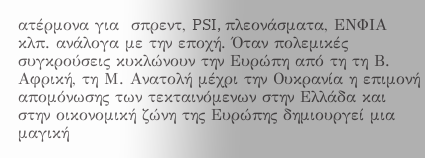ατέρμονα για  σπρεντ, PSI, πλεονάσματα, ΕΝΦΙΑ κλπ. ανάλογα με την εποχή. Όταν πολεμικές συγκρούσεις κυκλώνουν την Ευρώπη από τη τη Β. Αφρική, τη Μ. Ανατολή μέχρι την Ουκρανία η επιμονή απομόνωσης των τεκταινόμενων στην Ελλάδα και  στην οικονομική ζώνη της Ευρώπης δημιουργεί μια μαγική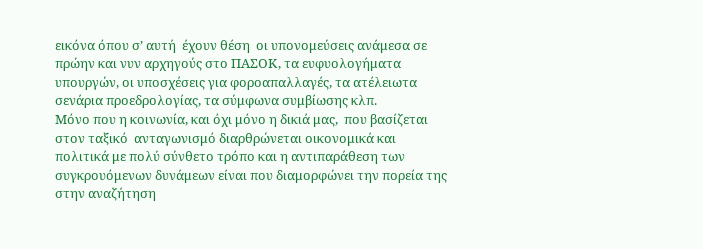εικόνα όπου σ’ αυτή  έχουν θέση  οι υπονομεύσεις ανάμεσα σε πρώην και νυν αρχηγούς στο ΠΑΣΟΚ, τα ευφυολογήματα υπουργών, οι υποσχέσεις για φοροαπαλλαγές, τα ατέλειωτα σενάρια προεδρολογίας, τα σύμφωνα συμβίωσης κλπ.
Μόνο που η κοινωνία, και όχι μόνο η δικιά μας,  που βασίζεται στον ταξικό  ανταγωνισμό διαρθρώνεται οικονομικά και πολιτικά με πολύ σύνθετο τρόπο και η αντιπαράθεση των συγκρουόμενων δυνάμεων είναι που διαμορφώνει την πορεία της  στην αναζήτηση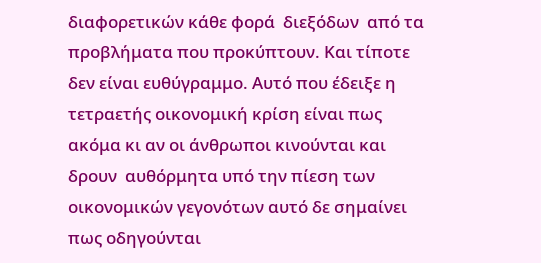διαφορετικών κάθε φορά  διεξόδων  από τα προβλήματα που προκύπτουν. Και τίποτε δεν είναι ευθύγραμμο. Αυτό που έδειξε η τετραετής οικονομική κρίση είναι πως  ακόμα κι αν οι άνθρωποι κινούνται και  δρουν  αυθόρμητα υπό την πίεση των οικονομικών γεγονότων αυτό δε σημαίνει πως οδηγούνται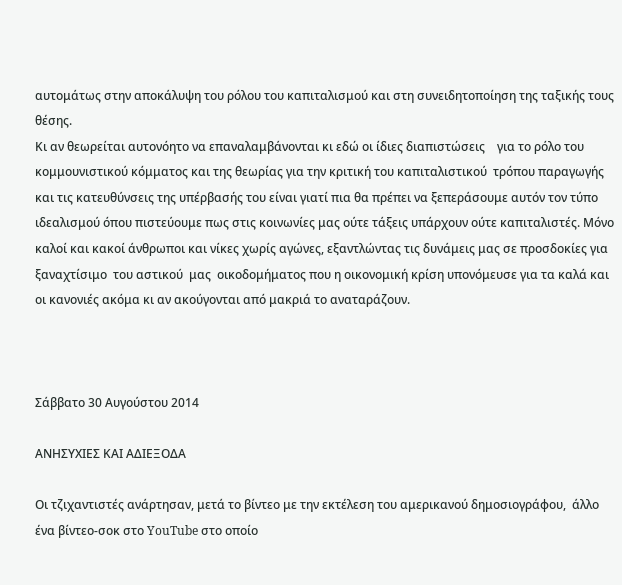αυτομάτως στην αποκάλυψη του ρόλου του καπιταλισμού και στη συνειδητοποίηση της ταξικής τους θέσης.
Κι αν θεωρείται αυτονόητο να επαναλαμβάνονται κι εδώ οι ίδιες διαπιστώσεις    για το ρόλο του κομμουνιστικού κόμματος και της θεωρίας για την κριτική του καπιταλιστικού  τρόπου παραγωγής και τις κατευθύνσεις της υπέρβασής του είναι γιατί πια θα πρέπει να ξεπεράσουμε αυτόν τον τύπο ιδεαλισμού όπου πιστεύουμε πως στις κοινωνίες μας ούτε τάξεις υπάρχουν ούτε καπιταλιστές. Μόνο καλοί και κακοί άνθρωποι και νίκες χωρίς αγώνες, εξαντλώντας τις δυνάμεις μας σε προσδοκίες για ξαναχτίσιμο  του αστικού  μας  οικοδομήματος που η οικονομική κρίση υπονόμευσε για τα καλά και οι κανονιές ακόμα κι αν ακούγονται από μακριά το αναταράζουν.



Σάββατο 30 Αυγούστου 2014

ΑΝΗΣΥΧΙΕΣ ΚΑΙ ΑΔΙΕΞΟΔΑ

Οι τζιχαντιστές ανάρτησαν, μετά το βίντεο με την εκτέλεση του αμερικανού δημοσιογράφου,  άλλο ένα βίντεο-σοκ στο YouTube στο οποίο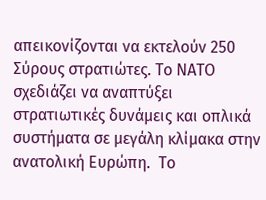απεικονίζονται να εκτελούν 250 Σύρους στρατιώτες. Το ΝΑΤΟ σχεδιάζει να αναπτύξει στρατιωτικές δυνάμεις και οπλικά συστήματα σε μεγάλη κλίμακα στην ανατολική Ευρώπη.  Το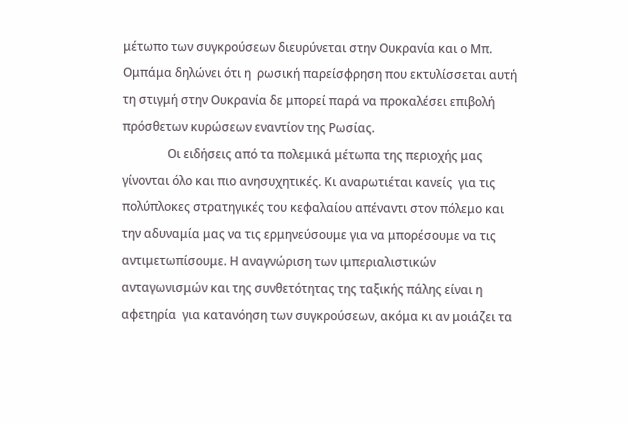μέτωπο των συγκρούσεων διευρύνεται στην Ουκρανία και ο Μπ. Ομπάμα δηλώνει ότι η  ρωσική παρείσφρηση που εκτυλίσσεται αυτή τη στιγμή στην Ουκρανία δε μπορεί παρά να προκαλέσει επιβολή πρόσθετων κυρώσεων εναντίον της Ρωσίας.
               Οι ειδήσεις από τα πολεμικά μέτωπα της περιοχής μας γίνονται όλο και πιο ανησυχητικές. Κι αναρωτιέται κανείς  για τις πολύπλοκες στρατηγικές του κεφαλαίου απέναντι στον πόλεμο και την αδυναμία μας να τις ερμηνεύσουμε για να μπορέσουμε να τις αντιμετωπίσουμε. Η αναγνώριση των ιμπεριαλιστικών ανταγωνισμών και της συνθετότητας της ταξικής πάλης είναι η αφετηρία  για κατανόηση των συγκρούσεων, ακόμα κι αν μοιάζει τα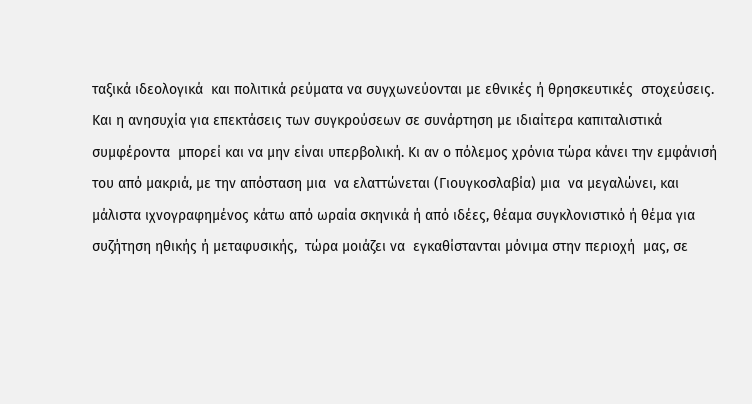ταξικά ιδεολογικά  και πολιτικά ρεύματα να συγχωνεύονται με εθνικές ή θρησκευτικές  στοχεύσεις. Και η ανησυχία για επεκτάσεις των συγκρούσεων σε συνάρτηση με ιδιαίτερα καπιταλιστικά συμφέροντα  μπορεί και να μην είναι υπερβολική. Κι αν ο πόλεμος χρόνια τώρα κάνει την εμφάνισή του από μακριά, με την απόσταση μια  να ελαττώνεται (Γιουγκοσλαβία) μια  να μεγαλώνει, και μάλιστα ιχνογραφημένος κάτω από ωραία σκηνικά ή από ιδέες, θέαμα συγκλονιστικό ή θέμα για συζήτηση ηθικής ή μεταφυσικής,  τώρα μοιάζει να  εγκαθίστανται μόνιμα στην περιοχή  μας, σε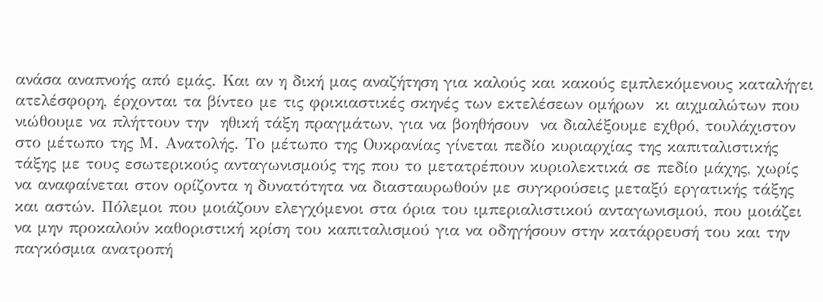ανάσα αναπνοής από εμάς. Και αν η δική μας αναζήτηση για καλούς και κακούς εμπλεκόμενους καταλήγει ατελέσφορη, έρχονται τα βίντεο με τις φρικιαστικές σκηνές των εκτελέσεων ομήρων  κι αιχμαλώτων που νιώθουμε να πλήττουν την  ηθική τάξη πραγμάτων, για να βοηθήσουν  να διαλέξουμε εχθρό, τουλάχιστον στο μέτωπο της Μ. Ανατολής. Το μέτωπο της Ουκρανίας γίνεται πεδίο κυριαρχίας της καπιταλιστικής τάξης με τους εσωτερικούς ανταγωνισμούς της που το μετατρέπουν κυριολεκτικά σε πεδίο μάχης, χωρίς να αναφαίνεται στον ορίζοντα η δυνατότητα να διασταυρωθούν με συγκρούσεις μεταξύ εργατικής τάξης και αστών. Πόλεμοι που μοιάζουν ελεγχόμενοι στα όρια του ιμπεριαλιστικού ανταγωνισμού, που μοιάζει να μην προκαλούν καθοριστική κρίση του καπιταλισμού για να οδηγήσουν στην κατάρρευσή του και την παγκόσμια ανατροπή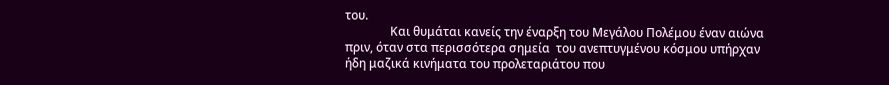του.
               Και θυμάται κανείς την έναρξη του Μεγάλου Πολέμου έναν αιώνα πριν, όταν στα περισσότερα σημεία  του ανεπτυγμένου κόσμου υπήρχαν ήδη μαζικά κινήματα του προλεταριάτου που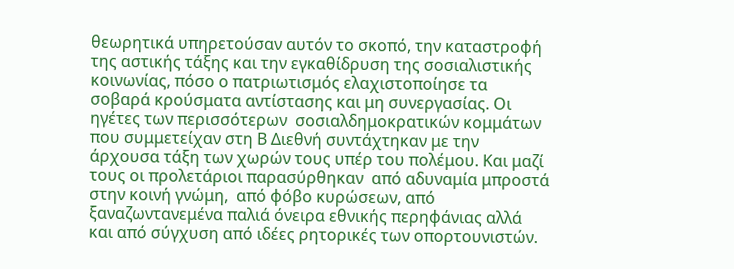θεωρητικά υπηρετούσαν αυτόν το σκοπό, την καταστροφή της αστικής τάξης και την εγκαθίδρυση της σοσιαλιστικής κοινωνίας, πόσο ο πατριωτισμός ελαχιστοποίησε τα σοβαρά κρούσματα αντίστασης και μη συνεργασίας. Οι ηγέτες των περισσότερων  σοσιαλδημοκρατικών κομμάτων που συμμετείχαν στη Β Διεθνή συντάχτηκαν με την άρχουσα τάξη των χωρών τους υπέρ του πολέμου. Και μαζί τους οι προλετάριοι παρασύρθηκαν  από αδυναμία μπροστά στην κοινή γνώμη,  από φόβο κυρώσεων, από ξαναζωντανεμένα παλιά όνειρα εθνικής περηφάνιας αλλά και από σύγχυση από ιδέες ρητορικές των οπορτουνιστών.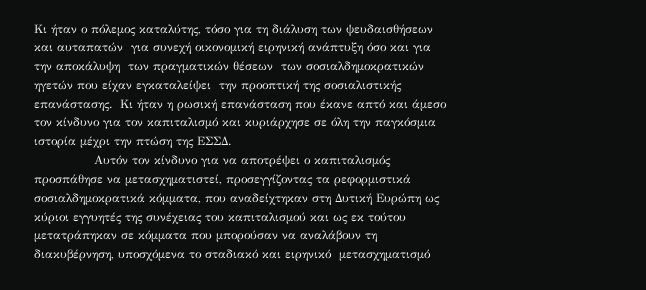Κι ήταν ο πόλεμος καταλύτης, τόσο για τη διάλυση των ψευδαισθήσεων και αυταπατών  για συνεχή οικονομική ειρηνική ανάπτυξη όσο και για  την αποκάλυψη  των πραγματικών θέσεων  των σοσιαλδημοκρατικών ηγετών που είχαν εγκαταλείψει  την προοπτική της σοσιαλιστικής επανάστασης.  Κι ήταν η ρωσική επανάσταση που έκανε απτό και άμεσο τον κίνδυνο για τον καπιταλισμό και κυριάρχησε σε όλη την παγκόσμια ιστορία μέχρι την πτώση της ΕΣΣΔ.
               Αυτόν τον κίνδυνο για να αποτρέψει ο καπιταλισμός προσπάθησε να μετασχηματιστεί, προσεγγίζοντας τα ρεφορμιστικά σοσιαλδημοκρατικά κόμματα, που αναδείχτηκαν στη Δυτική Ευρώπη ως κύριοι εγγυητές της συνέχειας του καπιταλισμού και ως εκ τούτου  μετατράπηκαν σε κόμματα που μπορούσαν να αναλάβουν τη διακυβέρνηση, υποσχόμενα το σταδιακό και ειρηνικό  μετασχηματισμό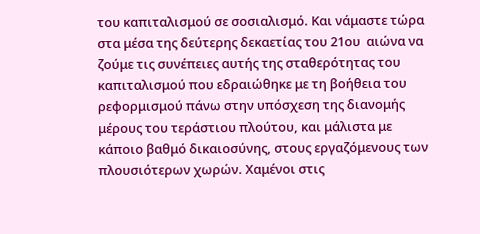του καπιταλισμού σε σοσιαλισμό. Και νάμαστε τώρα στα μέσα της δεύτερης δεκαετίας του 21ου  αιώνα να ζούμε τις συνέπειες αυτής της σταθερότητας του καπιταλισμού που εδραιώθηκε με τη βοήθεια του ρεφορμισμού πάνω στην υπόσχεση της διανομής μέρους του τεράστιου πλούτου, και μάλιστα με κάποιο βαθμό δικαιοσύνης, στους εργαζόμενους των πλουσιότερων χωρών. Χαμένοι στις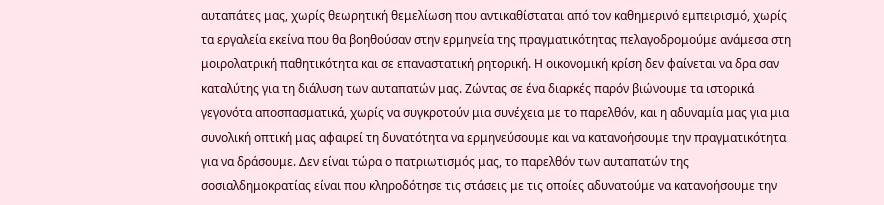αυταπάτες μας, χωρίς θεωρητική θεμελίωση που αντικαθίσταται από τον καθημερινό εμπειρισμό, χωρίς τα εργαλεία εκείνα που θα βοηθούσαν στην ερμηνεία της πραγματικότητας πελαγοδρομούμε ανάμεσα στη  μοιρολατρική παθητικότητα και σε επαναστατική ρητορική. Η οικονομική κρίση δεν φαίνεται να δρα σαν καταλύτης για τη διάλυση των αυταπατών μας. Ζώντας σε ένα διαρκές παρόν βιώνουμε τα ιστορικά γεγονότα αποσπασματικά, χωρίς να συγκροτούν μια συνέχεια με το παρελθόν, και η αδυναμία μας για μια συνολική οπτική μας αφαιρεί τη δυνατότητα να ερμηνεύσουμε και να κατανοήσουμε την πραγματικότητα για να δράσουμε. Δεν είναι τώρα ο πατριωτισμός μας, το παρελθόν των αυταπατών της σοσιαλδημοκρατίας είναι που κληροδότησε τις στάσεις με τις οποίες αδυνατούμε να κατανοήσουμε την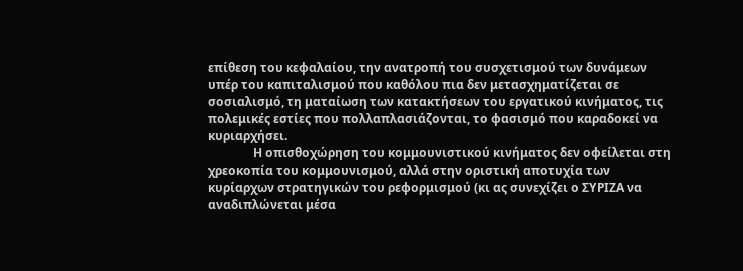επίθεση του κεφαλαίου, την ανατροπή του συσχετισμού των δυνάμεων υπέρ του καπιταλισμού που καθόλου πια δεν μετασχηματίζεται σε σοσιαλισμό, τη ματαίωση των κατακτήσεων του εργατικού κινήματος, τις πολεμικές εστίες που πολλαπλασιάζονται, το φασισμό που καραδοκεί να κυριαρχήσει.
               Η οπισθοχώρηση του κομμουνιστικού κινήματος δεν οφείλεται στη χρεοκοπία του κομμουνισμού, αλλά στην οριστική αποτυχία των κυρίαρχων στρατηγικών του ρεφορμισμού (κι ας συνεχίζει ο ΣΥΡΙΖΑ να αναδιπλώνεται μέσα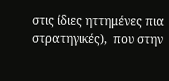στις ίδιες ηττημένες πια στρατηγικές),  που στην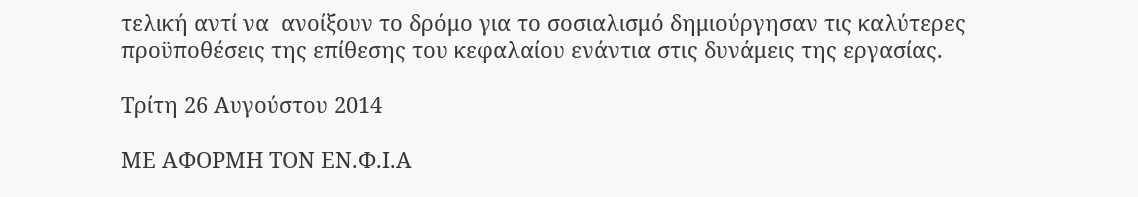τελική αντί να  ανοίξουν το δρόμο για το σοσιαλισμό δημιούργησαν τις καλύτερες προϋποθέσεις της επίθεσης του κεφαλαίου ενάντια στις δυνάμεις της εργασίας.

Τρίτη 26 Αυγούστου 2014

ΜΕ ΑΦΟΡΜΗ ΤΟΝ ΕΝ.Φ.Ι.Α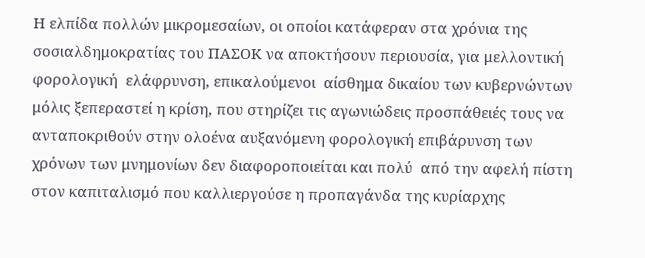Η ελπίδα πολλών μικρομεσαίων, οι οποίοι κατάφεραν στα χρόνια της σοσιαλδημοκρατίας του ΠΑΣΟΚ να αποκτήσουν περιουσία, για μελλοντική φορολογική  ελάφρυνση, επικαλούμενοι  αίσθημα δικαίου των κυβερνώντων μόλις ξεπεραστεί η κρίση, που στηρίζει τις αγωνιώδεις προσπάθειές τους να ανταποκριθούν στην ολοένα αυξανόμενη φορολογική επιβάρυνση των χρόνων των μνημονίων δεν διαφοροποιείται και πολύ  από την αφελή πίστη  στον καπιταλισμό που καλλιεργούσε η προπαγάνδα της κυρίαρχης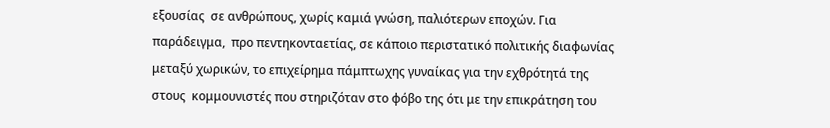εξουσίας  σε ανθρώπους, χωρίς καμιά γνώση, παλιότερων εποχών. Για παράδειγμα,  προ πεντηκονταετίας, σε κάποιο περιστατικό πολιτικής διαφωνίας μεταξύ χωρικών, το επιχείρημα πάμπτωχης γυναίκας για την εχθρότητά της στους  κομμουνιστές που στηριζόταν στο φόβο της ότι με την επικράτηση του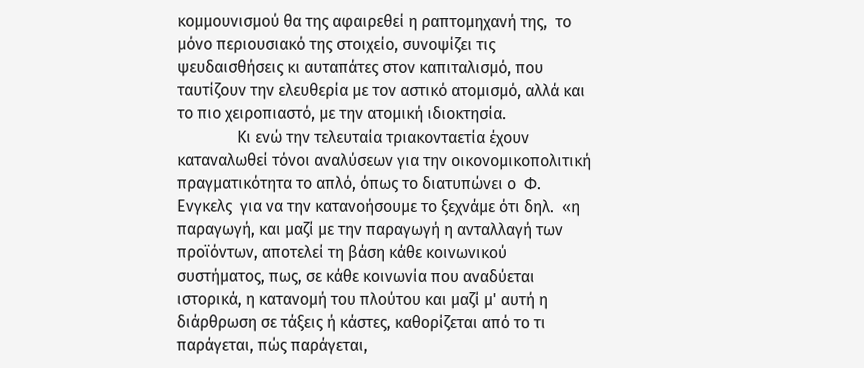κομμουνισμού θα της αφαιρεθεί η ραπτομηχανή της,  το μόνο περιουσιακό της στοιχείο, συνοψίζει τις ψευδαισθήσεις κι αυταπάτες στον καπιταλισμό, που ταυτίζουν την ελευθερία με τον αστικό ατομισμό, αλλά και το πιο χειροπιαστό, με την ατομική ιδιοκτησία.
               Κι ενώ την τελευταία τριακονταετία έχουν καταναλωθεί τόνοι αναλύσεων για την οικονομικοπολιτική πραγματικότητα το απλό, όπως το διατυπώνει ο  Φ. Ενγκελς  για να την κατανοήσουμε το ξεχνάμε ότι δηλ.  «η παραγωγή, και μαζί με την παραγωγή η ανταλλαγή των προϊόντων, αποτελεί τη βάση κάθε κοινωνικού συστήματος, πως, σε κάθε κοινωνία που αναδύεται ιστορικά, η κατανομή του πλούτου και μαζί μ' αυτή η διάρθρωση σε τάξεις ή κάστες, καθορίζεται από τo τι παράγεται, πώς παράγεται,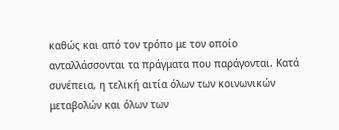καθώς και από τον τρόπο με τον οποίο ανταλλάσσονται τα πράγματα που παράγονται. Κατά συνέπεια, η τελική αιτία όλων των κοινωνικών μεταβολών και όλων των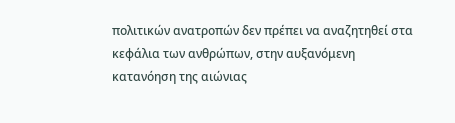πολιτικών ανατροπών δεν πρέπει να αναζητηθεί στα κεφάλια των ανθρώπων, στην αυξανόμενη κατανόηση της αιώνιας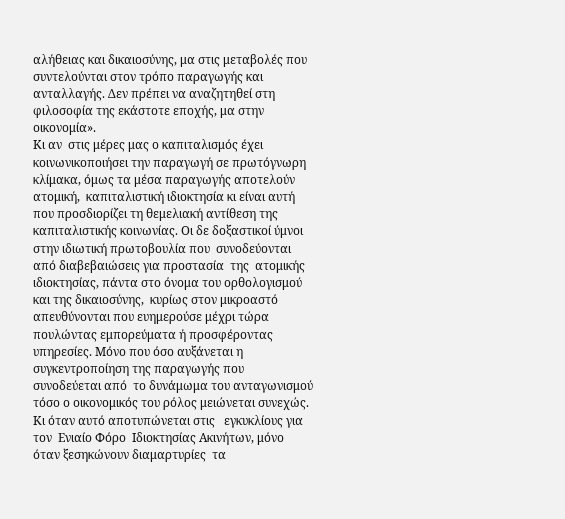αλήθειας και δικαιοσύνης, μα στις μεταβολές που συντελούνται στον τρόπο παραγωγής και ανταλλαγής. Δεν πρέπει να αναζητηθεί στη φιλοσοφία της εκάστοτε εποχής, μα στην οικονομία».
Κι αν  στις μέρες μας ο καπιταλισμός έχει κοινωνικοποιήσει την παραγωγή σε πρωτόγνωρη κλίμακα, όμως τα μέσα παραγωγής αποτελούν ατομική,  καπιταλιστική ιδιοκτησία κι είναι αυτή που προσδιορίζει τη θεμελιακή αντίθεση της καπιταλιστικής κοινωνίας. Οι δε δοξαστικοί ύμνοι στην ιδιωτική πρωτοβουλία που  συνοδεύονται από διαβεβαιώσεις για προστασία  της  ατομικής ιδιοκτησίας, πάντα στο όνομα του ορθολογισμού και της δικαιοσύνης,  κυρίως στον μικροαστό απευθύνονται που ευημερούσε μέχρι τώρα πουλώντας εμπορεύματα ή προσφέροντας υπηρεσίες. Μόνο που όσο αυξάνεται η συγκεντροποίηση της παραγωγής που συνοδεύεται από  το δυνάμωμα του ανταγωνισμού τόσο ο οικονομικός του ρόλος μειώνεται συνεχώς.   Κι όταν αυτό αποτυπώνεται στις   εγκυκλίους για τον  Ενιαίο Φόρο  Ιδιοκτησίας Ακινήτων, μόνο όταν ξεσηκώνουν διαμαρτυρίες  τα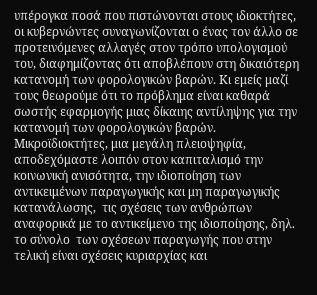υπέρογκα ποσά που πιστώνονται στους ιδιοκτήτες, οι κυβερνώντες συναγωνίζονται ο ένας τον άλλο σε προτεινόμενες αλλαγές στον τρόπο υπολογισμού του, διαφημίζοντας ότι αποβλέπουν στη δικαιότερη κατανομή των φορολογικών βαρών. Κι εμείς μαζί τους θεωρούμε ότι το πρόβλημα είναι καθαρά σωστής εφαρμογής μιας δίκαιης αντίληψης για την κατανομή των φορολογικών βαρών. Μικροϊδιοκτήτες, μια μεγάλη πλειοψηφία, αποδεχόμαστε λοιπόν στον καπιταλισμό την κοινωνική ανισότητα, την ιδιοποίηση των αντικειμένων παραγωγικής και μη παραγωγικής κατανάλωσης,  τις σχέσεις των ανθρώπων  αναφορικά με το αντικείμενο της ιδιοποίησης, δηλ. το σύνολο  των σχέσεων παραγωγής που στην τελική είναι σχέσεις κυριαρχίας και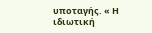υποταγής. « Η ιδιωτική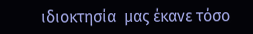ιδιοκτησία  μας έκανε τόσο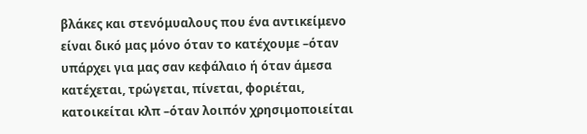βλάκες και στενόμυαλους που ένα αντικείμενο είναι δικό μας μόνο όταν το κατέχουμε –όταν υπάρχει για μας σαν κεφάλαιο ή όταν άμεσα κατέχεται, τρώγεται, πίνεται, φοριέται, κατοικείται κλπ –όταν λοιπόν χρησιμοποιείται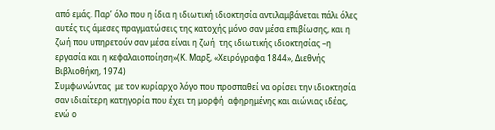από εμάς. Παρ’ όλο που η ίδια η ιδιωτική ιδιοκτησία αντιλαμβάνεται πάλι όλες αυτές τις άμεσες πραγματώσεις της κατοχής μόνο σαν μέσα επιβίωσης, και η ζωή που υπηρετούν σαν μέσα είναι η ζωή  της ιδιωτικής ιδιοκτησίας –η εργασία και η κεφαλαιοποίηση»(Κ. Μαρξ, «Χειρόγραφα 1844», Διεθνής Βιβλιοθήκη, 1974)
Συμφωνώντας  με τον κυρίαρχο λόγο που προσπαθεί να ορίσει την ιδιοκτησία σαν ιδιαίτερη κατηγορία που έχει τη μορφή  αφηρημένης και αιώνιας ιδέας, ενώ ο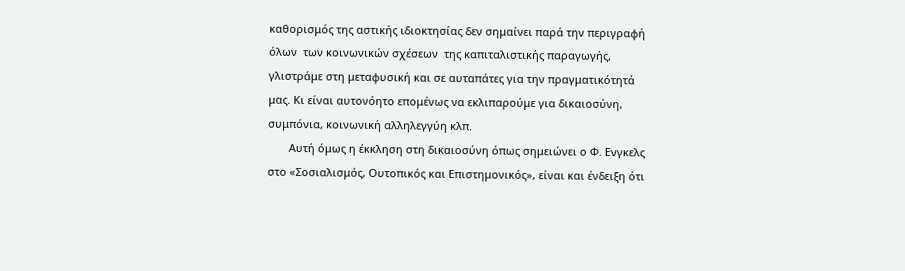καθορισμός της αστικής ιδιοκτησίας δεν σημαίνει παρά την περιγραφή όλων  των κοινωνικών σχέσεων  της καπιταλιστικής παραγωγής, γλιστράμε στη μεταφυσική και σε αυταπάτες για την πραγματικότητά μας. Κι είναι αυτονόητο επομένως να εκλιπαρούμε για δικαιοσύνη, συμπόνια, κοινωνική αλληλεγγύη κλπ.
       Αυτή όμως η έκκληση στη δικαιοσύνη όπως σημειώνει ο Φ. Ενγκελς στο «Σοσιαλισμός, Ουτοπικός και Επιστημονικός», είναι και ένδειξη ότι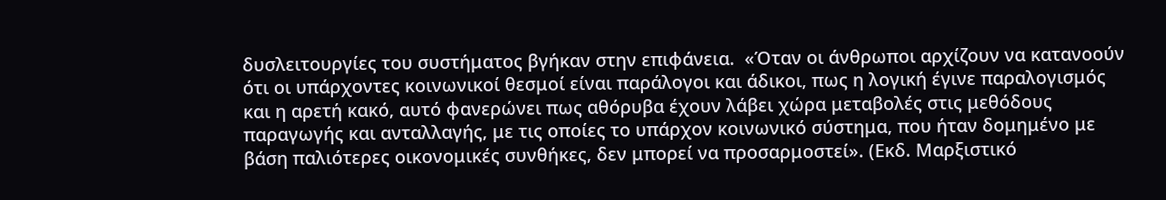δυσλειτουργίες του συστήματος βγήκαν στην επιφάνεια.  «Όταν οι άνθρωποι αρχίζουν να κατανοούν ότι οι υπάρχοντες κοινωνικοί θεσμοί είναι παράλογοι και άδικοι, πως η λογική έγινε παραλογισμός και η αρετή κακό, αυτό φανερώνει πως αθόρυβα έχουν λάβει χώρα μεταβολές στις μεθόδους παραγωγής και ανταλλαγής, με τις οποίες το υπάρχον κοινωνικό σύστημα, που ήταν δομημένο με βάση παλιότερες οικονομικές συνθήκες, δεν μπορεί να προσαρμοστεί». (Εκδ. Μαρξιστικό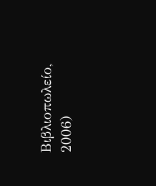Βιβλιοπωλείο, 2006)